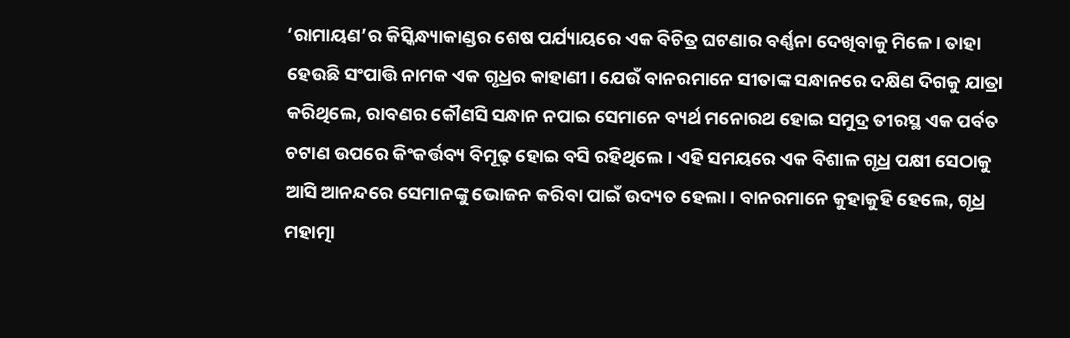‘ରାମାୟଣ’ର କିସ୍କିନ୍ଧ୍ୟାକାଣ୍ଡର ଶେଷ ପର୍ଯ୍ୟାୟରେ ଏକ ବିଚିତ୍ର ଘଟଣାର ବର୍ଣ୍ଣନା ଦେଖିବାକୁ ମିଳେ। ତାହା ହେଉଛି ସଂପାତ୍ତି ନାମକ ଏକ ଗୃଧ୍ରର କାହାଣୀ। ଯେଉଁ ବାନରମାନେ ସୀତାଙ୍କ ସନ୍ଧାନରେ ଦକ୍ଷିଣ ଦିଗକୁ ଯାତ୍ରା କରିଥିଲେ, ରାବଣର କୌଣସି ସନ୍ଧାନ ନପାଇ ସେମାନେ ବ୍ୟର୍ଥ ମନୋରଥ ହୋଇ ସମୁଦ୍ର ତୀରସ୍ଥ ଏକ ପର୍ବତ ଚଟାଣ ଉପରେ କିଂକର୍ତ୍ତବ୍ୟ ବିମୂଢ଼ ହୋଇ ବସି ରହିଥିଲେ। ଏହି ସମୟରେ ଏକ ବିଶାଳ ଗୃଧ୍ର ପକ୍ଷୀ ସେଠାକୁ ଆସି ଆନନ୍ଦରେ ସେମାନଙ୍କୁ ଭୋଜନ କରିବା ପାଇଁ ଉଦ୍ୟତ ହେଲା। ବାନରମାନେ କୁହାକୁହି ହେଲେ, ଗୃଧ୍ର ମହାତ୍ମା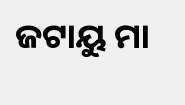ଜଟାୟୁ ମା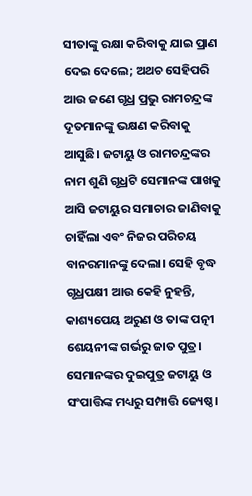ସୀତାଙ୍କୁ ରକ୍ଷା କରିବାକୁ ଯାଇ ପ୍ରାଣ ଦେଇ ଦେଲେ; ଅଥଚ ସେହିପରି ଆଉ ଜଣେ ଗୃଧ୍ର ପ୍ରଭୁ ରାମଚନ୍ଦ୍ରଙ୍କ ଦୂତମାନଙ୍କୁ ଭକ୍ଷଣ କରିବାକୁ ଆସୁଛି। ଜଟାୟୁ ଓ ରାମଚନ୍ଦ୍ରଙ୍କର ନାମ ଶୁଣି ଗୃଧ୍ରଟି ସେମାନଙ୍କ ପାଖକୁ ଆସି ଜଟାୟୁର ସମାଚାର ଜାଣିବାକୁ ଚାହିଁଲା ଏବଂ ନିଜର ପରିଚୟ ବାନରମାନଙ୍କୁ ଦେଲା। ସେହି ବୃଦ୍ଧ ଗୃଧ୍ରପକ୍ଷୀ ଆଉ କେହି ନୁହନ୍ତି, କାଶ୍ୟପେୟ ଅରୁଣ ଓ ତାଙ୍କ ପତ୍ନୀ ଶେୟନୀଙ୍କ ଗର୍ଭରୁ ଜାତ ପୁତ୍ର। ସେମାନଙ୍କର ଦୁଇପୁତ୍ର ଜଟାୟୁ ଓ ସଂପାତ୍ତିଙ୍କ ମଧ୍ୟରୁ ସମ୍ପାତ୍ତି ଜ୍ୟେଷ୍ଠ।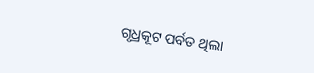ଗୃଧ୍ରକୂଟ ପର୍ବତ ଥିଲା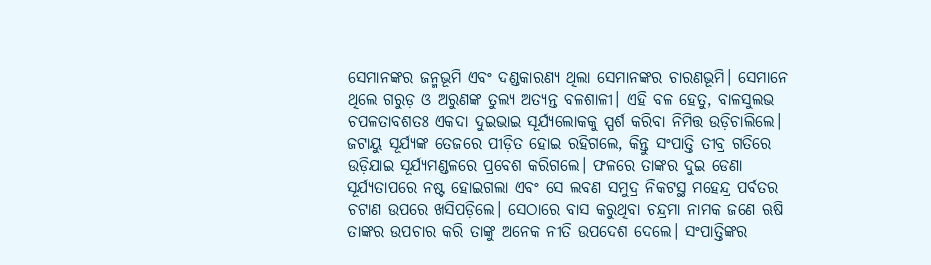ସେମାନଙ୍କର ଜନ୍ମଭୂମି ଏବଂ ଦଣ୍ଡକାରଣ୍ୟ ଥିଲା ସେମାନଙ୍କର ଚାରଣଭୂମି। ସେମାନେ ଥିଲେ ଗରୁଡ଼ ଓ ଅରୁଣଙ୍କ ତୁଲ୍ୟ ଅତ୍ୟନ୍ତ ବଳଶାଳୀ। ଏହି ବଳ ହେତୁ, ବାଳସୁଲଭ ଚପଳତାବଶତଃ ଏକଦା ଦୁଇଭାଇ ସୂର୍ଯ୍ୟଲୋକକୁ ସ୍ପର୍ଶ କରିବା ନିମିତ୍ତ ଉଡ଼ିଚାଲିଲେ। ଜଟାୟୁ ସୂର୍ଯ୍ୟଙ୍କ ତେଜରେ ପୀଡ଼ିତ ହୋଇ ରହିଗଲେ, କିନ୍ତୁ ସଂପାତ୍ତି ତୀବ୍ର ଗତିରେ ଉଡ଼ିଯାଇ ସୂର୍ଯ୍ୟମଣ୍ଡଳରେ ପ୍ରବେଶ କରିଗଲେ। ଫଳରେ ତାଙ୍କର ଦୁଇ ଡେଣା ସୂର୍ଯ୍ୟତାପରେ ନଷ୍ଟ ହୋଇଗଲା ଏବଂ ସେ ଲବଣ ସମୁଦ୍ର ନିକଟସ୍ଥ ମହେନ୍ଦ୍ର ପର୍ବତର ଚଟାଣ ଉପରେ ଖସିପଡ଼ିଲେ। ସେଠାରେ ବାସ କରୁଥିବା ଚନ୍ଦ୍ରମା ନାମକ ଜଣେ ଋଷି ତାଙ୍କର ଉପଚାର କରି ତାଙ୍କୁ ଅନେକ ନୀତି ଉପଦେଶ ଦେଲେ। ସଂପାତ୍ତିଙ୍କର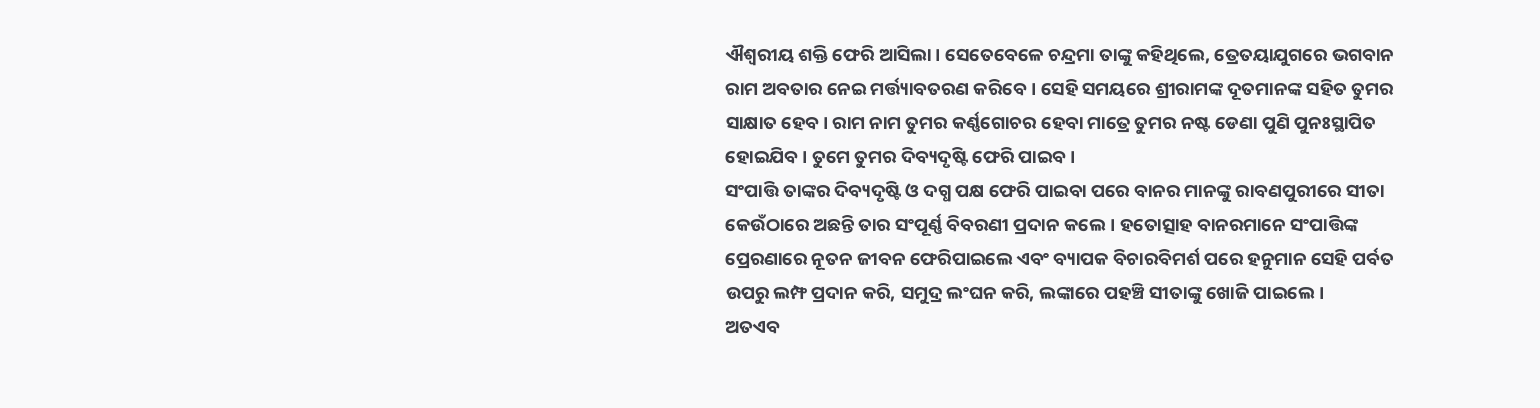ଐଶ୍ୱରୀୟ ଶକ୍ତି ଫେରି ଆସିଲା। ସେତେବେଳେ ଚନ୍ଦ୍ରମା ତାଙ୍କୁ କହିଥିଲେ, ତ୍ରେତୟାଯୁଗରେ ଭଗବାନ ରାମ ଅବତାର ନେଇ ମର୍ତ୍ତ୍ୟାବତରଣ କରିବେ। ସେହି ସମୟରେ ଶ୍ରୀରାମଙ୍କ ଦୂତମାନଙ୍କ ସହିତ ତୁମର ସାକ୍ଷାତ ହେବ। ରାମ ନାମ ତୁମର କର୍ଣ୍ଣଗୋଚର ହେବା ମାତ୍ରେ ତୁମର ନଷ୍ଟ ଡେଣା ପୁଣି ପୁନଃସ୍ଥାପିତ ହୋଇଯିବ। ତୁମେ ତୁମର ଦିବ୍ୟଦୃଷ୍ଟି ଫେରି ପାଇବ।
ସଂପାତ୍ତି ତାଙ୍କର ଦିବ୍ୟଦୃଷ୍ଟି ଓ ଦଗ୍ଧ ପକ୍ଷ ଫେରି ପାଇବା ପରେ ବାନର ମାନଙ୍କୁ ରାବଣପୁରୀରେ ସୀତା କେଉଁଠାରେ ଅଛନ୍ତି ତାର ସଂପୂର୍ଣ୍ଣ ବିବରଣୀ ପ୍ରଦାନ କଲେ। ହତୋତ୍ସାହ ବାନରମାନେ ସଂପାତ୍ତିଙ୍କ ପ୍ରେରଣାରେ ନୂତନ ଜୀବନ ଫେରିପାଇଲେ ଏବଂ ବ୍ୟାପକ ବିଚାରବିମର୍ଶ ପରେ ହନୁମାନ ସେହି ପର୍ବତ ଉପରୁ ଲମ୍ଫ ପ୍ରଦାନ କରି, ସମୁଦ୍ର ଲଂଘନ କରି, ଲଙ୍କାରେ ପହଞ୍ଚି ସୀତାଙ୍କୁ ଖୋଜି ପାଇଲେ।
ଅତଏବ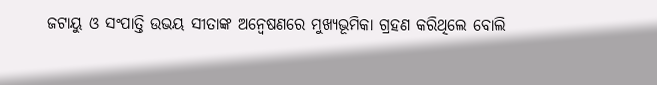ଜଟାୟୁ ଓ ସଂପାତ୍ତି ଉଭୟ ସୀତାଙ୍କ ଅନ୍ୱେଷଣରେ ମୁଖ୍ୟଭୂମିକା ଗ୍ରହଣ କରିଥିଲେ ବୋଲି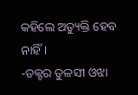କହିଲେ ଅତ୍ୟୁକ୍ତି ହେବ ନାହିଁ।
-ଡକ୍ଟର ତୁଳସୀ ଓଝା